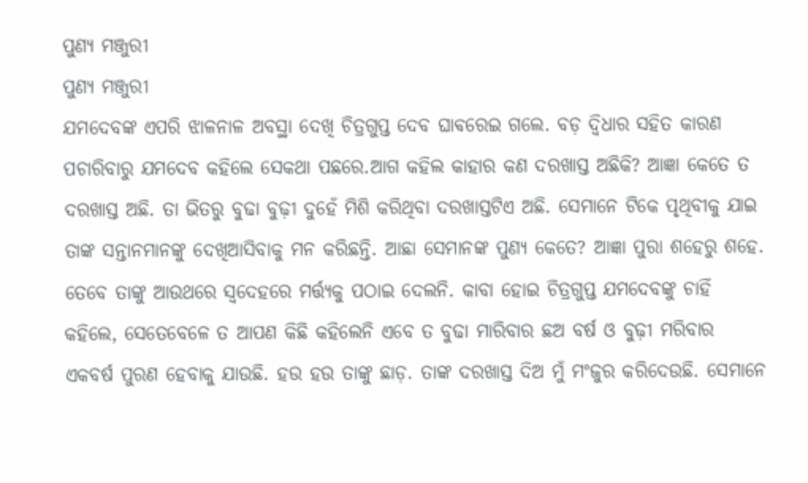ପୁଣ୍ୟ ମଞ୍ଜୁରୀ
ପୁଣ୍ୟ ମଞ୍ଜୁରୀ
ଯମଦେବଙ୍କ ଏପରି ଝାଳନାଳ ଅବସ୍ଥା ଦେଖି ଚିତ୍ରଗୁପ୍ତ ଦେବ ଘାଵରେଇ ଗଲେ. ବଡ଼ ଦ୍ଵିଧାର ସହିତ କାରଣ ପଚାରିବାରୁ ଯମଦେବ କହିଲେ ସେକଥା ପଛରେ.ଆଗ କହିଲ କାହାର କଣ ଦରଖାସ୍ତ ଅଛିକି? ଆଜ୍ଞା କେତେ ତ ଦରଖାସ୍ତ ଅଛି. ତା ଭିତରୁ ବୁଢା ବୁଢ଼ୀ ଦୁହେଁ ମିଶି କରିଥିବା ଦରଖାସ୍ତଟିଏ ଅଛି. ସେମାନେ ଟିକେ ପୃଥିବୀକୁ ଯାଇ ତାଙ୍କ ସନ୍ତାନମାନଙ୍କୁ ଦେଖିଆସିବାକୁ ମନ କରିଛନ୍ତି. ଆଛା ସେମାନଙ୍କ ପୁଣ୍ୟ କେତେ? ଆଜ୍ଞା ପୁରା ଶହେରୁ ଶହେ. ତେବେ ତାଙ୍କୁ ଆଉଥରେ ସ୍ବଦେହରେ ମର୍ତ୍ତ୍ୟକୁ ପଠାଇ ଦେଲନି. କାବା ହୋଇ ଚିତ୍ରଗୁପ୍ତ ଯମଦେବଙ୍କୁ ଚାହିଁ କହିଲେ, ସେତେବେଳେ ତ ଆପଣ କିଛି କହିଲେନି ଏବେ ତ ବୁଢା ମାରିବାର ଛଅ ବର୍ଷ ଓ ବୁଢ଼ୀ ମରିବାର ଏକବର୍ଷ ପୁରଣ ହେବାକୁ ଯାଉଛି. ହଉ ହଉ ତାଙ୍କୁ ଛାଡ଼. ତାଙ୍କ ଦରଖାସ୍ତ ଦିଅ ମୁଁ ମଂଜୁର କରିଦେଉଛି. ସେମାନେ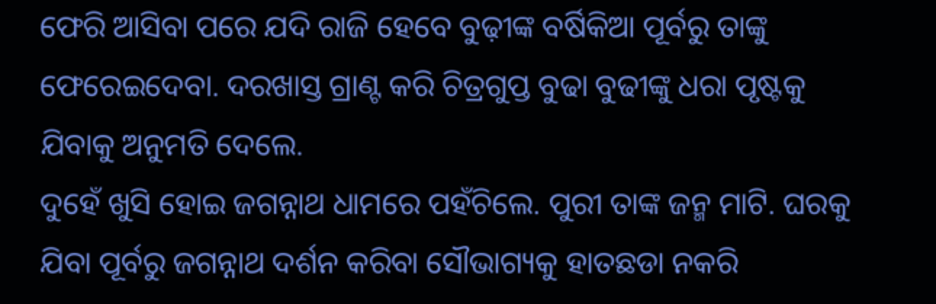ଫେରି ଆସିବା ପରେ ଯଦି ରାଜି ହେବେ ବୁଢ଼ୀଙ୍କ ବର୍ଷିକିଆ ପୂର୍ବରୁ ତାଙ୍କୁ ଫେରେଇଦେବା. ଦରଖାସ୍ତ ଗ୍ରାଣ୍ଟ କରି ଚିତ୍ରଗୁପ୍ତ ବୁଢା ବୁଢୀଙ୍କୁ ଧରା ପୃଷ୍ଟକୁ ଯିବାକୁ ଅନୁମତି ଦେଲେ.
ଦୁହେଁ ଖୁସି ହୋଇ ଜଗନ୍ନାଥ ଧାମରେ ପହଁଚିଲେ. ପୁରୀ ତାଙ୍କ ଜନ୍ମ ମାଟି. ଘରକୁ ଯିବା ପୂର୍ବରୁ ଜଗନ୍ନାଥ ଦର୍ଶନ କରିବା ସୌଭାଗ୍ୟକୁ ହାତଛଡା ନକରି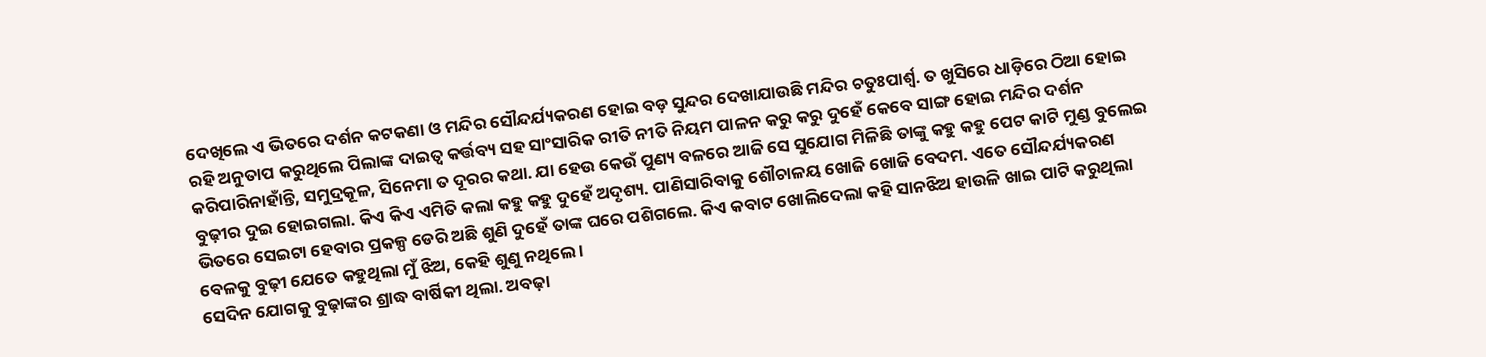ଦେଖିଲେ ଏ ଭିତରେ ଦର୍ଶନ କଟକଣା ଓ ମନ୍ଦିର ସୌନ୍ଦର୍ଯ୍ୟକରଣ ହୋଇ ବଡ଼ ସୁନ୍ଦର ଦେଖାଯାଉଛି ମନ୍ଦିର ଚତୁଃପାର୍ଶ୍ୱ. ତ ଖୁସିରେ ଧାଡ଼ିରେ ଠିଆ ହୋଇ ରହି ଅନୁତାପ କରୁଥିଲେ ପିଲାଙ୍କ ଦାଇତ୍ୱ କର୍ତ୍ତବ୍ୟ ସହ ସାଂସାରିକ ରୀତି ନୀତି ନିୟମ ପାଳନ କରୁ କରୁ ଦୁହେଁ କେବେ ସାଙ୍ଗ ହୋଇ ମନ୍ଦିର ଦର୍ଶନ କରିପାରିନାହାଁନ୍ତି, ସମୁଦ୍ରକୂଳ, ସିନେମା ତ ଦୂରର କଥା. ଯା ହେଉ କେଉଁ ପୁଣ୍ୟ ବଳରେ ଆଜି ସେ ସୁଯୋଗ ମିଳିଛି ତାଙ୍କୁ କହୁ କହୁ ପେଟ କାଟି ମୁଣ୍ଡ ବୁଲେଇ ବୁଢ଼ୀର ଦୁଇ ହୋଇଗଲା. କିଏ କିଏ ଏମିତି କଲା କହୁ କହୁ ଦୁହେଁ ଅଦୃଶ୍ୟ. ପାଣିସାରିବାକୁ ଶୌଚାଳୟ ଖୋଜି ଖୋଜି ବେଦମ. ଏତେ ସୌନ୍ଦର୍ଯ୍ୟକରଣ ଭିତରେ ସେଇଟା ହେବାର ପ୍ରକଳ୍ପ ଡେରି ଅଛି ଶୁଣି ଦୁହେଁ ତାଙ୍କ ଘରେ ପଶିଗଲେ. କିଏ କବାଟ ଖୋଲିଦେଲା କହି ସାନଝିଅ ହାଉଳି ଖାଇ ପାଟି କରୁଥିଲା ବେଳକୁ ବୁଢ଼ୀ ଯେତେ କହୁଥିଲା ମୁଁ ଝିଅ, କେହି ଶୁଣୁ ନଥିଲେ ।
ସେଦିନ ଯୋଗକୁ ବୁଢ଼ାଙ୍କର ଶ୍ରାଦ୍ଧ ବାର୍ଷିକୀ ଥିଲା. ଅବଢ଼ା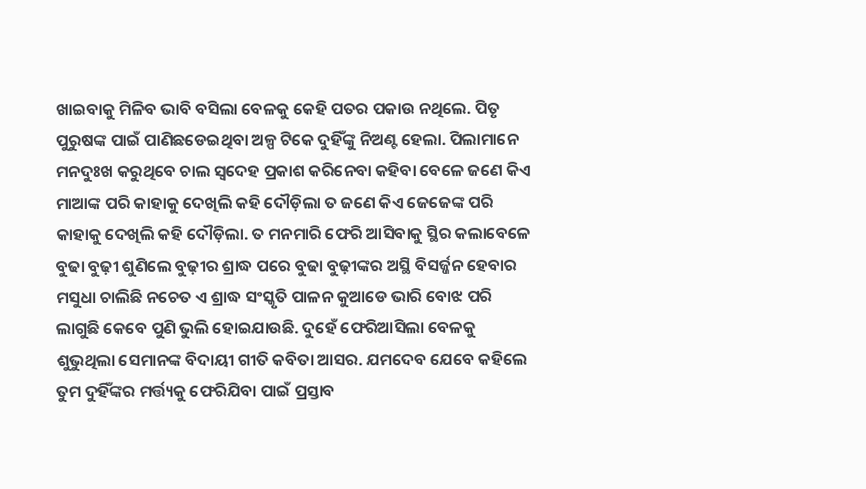ଖାଇବାକୁ ମିଳିବ ଭାବି ବସିଲା ବେଳକୁ କେହି ପତର ପକାଉ ନଥିଲେ. ପିତୃ ପୁରୁଷଙ୍କ ପାଇଁ ପାଣିଛଡେଇଥିବା ଅଳ୍ପ ଟିକେ ଦୁହିଁଙ୍କୁ ନିଅଣ୍ଟ ହେଲା. ପିଲାମାନେ ମନଦୁଃଖ କରୁଥିବେ ଚାଲ ସ୍ବଦେହ ପ୍ରକାଶ କରିନେବା କହିବା ବେଳେ ଜଣେ କିଏ ମାଆଙ୍କ ପରି କାହାକୁ ଦେଖିଲି କହି ଦୌଡ଼ିଲା ତ ଜଣେ କିଏ ଜେଜେଙ୍କ ପରି କାହାକୁ ଦେଖିଲି କହି ଦୌଡ଼ିଲା. ତ ମନମାରି ଫେରି ଆସିବାକୁ ସ୍ଥିର କଲାବେଳେ ବୁଢା ବୁଢ଼ୀ ଶୁଣିଲେ ବୁଢ଼ୀର ଶ୍ରାଦ୍ଧ ପରେ ବୁଢା ବୁଢ଼ୀଙ୍କର ଅସ୍ଥି ବିସର୍ଜ୍ଜନ ହେବାର ମସୁଧା ଚାଲିଛି ନଚେତ ଏ ଶ୍ରାଦ୍ଧ ସଂସ୍କୃତି ପାଳନ କୁଆଡେ ଭାରି ବୋଝ ପରି ଲାଗୁଛି କେବେ ପୁଣି ଭୁଲି ହୋଇଯାଉଛି. ଦୁହେଁ ଫେରିଆସିଲା ବେଳକୁ ଶୁଭୁଥିଲା ସେମାନଙ୍କ ବିଦାୟୀ ଗୀତି କବିତା ଆସର. ଯମଦେବ ଯେବେ କହିଲେ ତୁମ ଦୁହିଁଙ୍କର ମର୍ତ୍ତ୍ୟକୁ ଫେରିଯିବା ପାଇଁ ପ୍ରସ୍ତାବ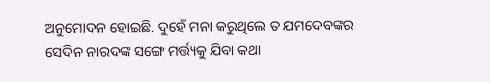ଅନୁମୋଦନ ହୋଇଛି. ଦୁହେଁ ମନା କରୁଥିଲେ ତ ଯମଦେବଙ୍କର ସେଦିନ ନାରଦଙ୍କ ସଙ୍ଗେ ମର୍ତ୍ତ୍ୟକୁ ଯିବା କଥା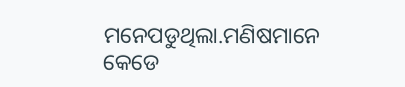ମନେପଡୁଥିଲା.ମଣିଷମାନେ କେଡେ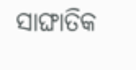ସାଙ୍ଘାତିକ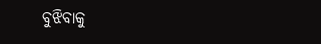ବୁଝିବାକୁ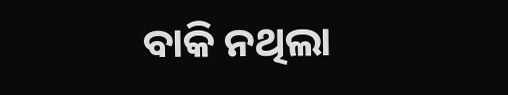ବାକି ନଥିଲା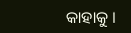କାହାକୁ ।